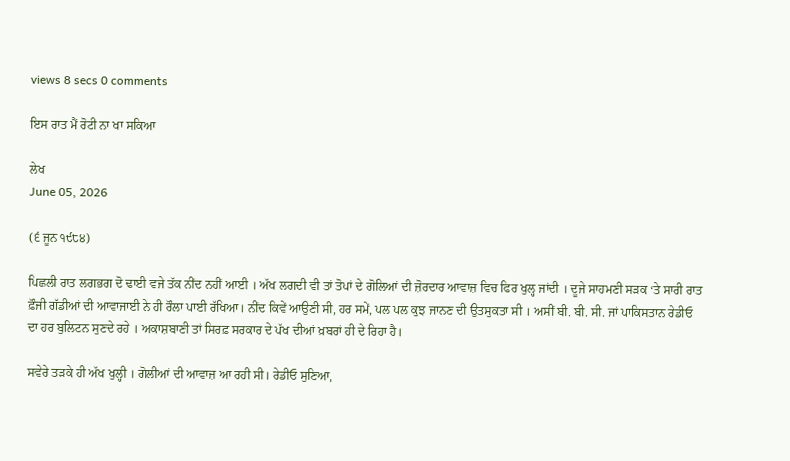views 8 secs 0 comments

ਇਸ ਰਾਤ ਮੈਂ ਰੋਟੀ ਨਾ ਖਾ ਸਕਿਆ

ਲੇਖ
June 05, 2026

(੬ ਜੂਨ ੧੯੮੪)

ਪਿਛਲੀ ਰਾਤ ਲਗਭਗ ਦੋ ਢਾਈ ਵਜੇ ਤੱਕ ਨੀਂਦ ਨਹੀਂ ਆਈ । ਅੱਖ ਲਗਦੀ ਵੀ ਤਾਂ ਤੋਪਾਂ ਦੇ ਗੋਲਿਆਂ ਦੀ ਜ਼ੋਰਦਾਰ ਆਵਾਜ਼ ਵਿਚ ਫਿਰ ਖੁਲ੍ਹ ਜਾਂਦੀ । ਦੂਜੇ ਸਾਹਮਣੀ ਸੜਕ ‘ਤੇ ਸਾਰੀ ਰਾਤ ਫ਼ੌਜੀ ਗੱਡੀਆਂ ਦੀ ਆਵਾਜਾਈ ਨੇ ਹੀ ਰੌਲਾ ਪਾਈ ਰੱਖਿਆ। ਨੀਂਦ ਕਿਵੇਂ ਆਉਣੀ ਸੀ, ਹਰ ਸਮੇਂ, ਪਲ ਪਲ ਕੁਝ ਜਾਨਣ ਦੀ ਉਤਸੁਕਤਾ ਸੀ । ਅਸੀਂ ਬੀ. ਬੀ. ਸੀ. ਜਾਂ ਪਾਕਿਸਤਾਨ ਰੇਡੀਓ ਦਾ ਹਰ ਬੁਲਿਟਨ ਸੁਣਦੇ ਰਹੇ । ਅਕਾਸ਼ਬਾਣੀ ਤਾਂ ਸਿਰਫ਼ ਸਰਕਾਰ ਦੇ ਪੱਖ ਦੀਆਂ ਖ਼ਬਰਾਂ ਹੀ ਦੇ ਰਿਹਾ ਹੈ।

ਸਵੇਰੇ ਤੜਕੇ ਹੀ ਅੱਖ ਖੁਲ੍ਹੀ । ਗੋਲੀਆਂ ਦੀ ਆਵਾਜ਼ ਆ ਰਹੀ ਸੀ। ਰੇਡੀਓ ਸੁਣਿਆ,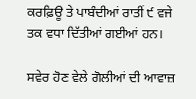ਕਰਫ਼ਿਊ ਤੇ ਪਾਬੰਦੀਆਂ ਰਾਤੀਂ ੯ ਵਜੇ ਤਕ ਵਧਾ ਦਿੱਤੀਆਂ ਗਈਆਂ ਹਨ।

ਸਵੇਰ ਹੋਣ ਵੇਲੇ ਗੋਲੀਆਂ ਦੀ ਆਵਾਜ਼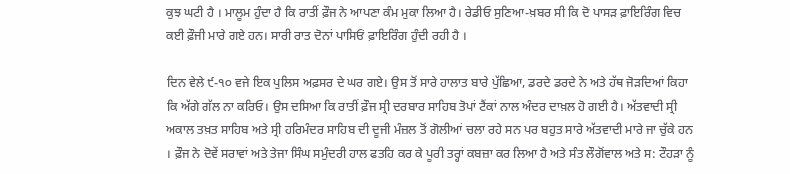ਕੁਝ ਘਟੀ ਹੈ । ਮਾਲੂਮ ਹੁੰਦਾ ਹੈ ਕਿ ਰਾਤੀਂ ਫ਼ੌਜ ਨੇ ਆਪਣਾ ਕੰਮ ਮੁਕਾ ਲਿਆ ਹੈ। ਰੇਡੀਓ ਸੁਣਿਆ-ਖ਼ਬਰ ਸੀ ਕਿ ਦੋ ਪਾਸੜ ਫ਼ਾਇਰਿੰਗ ਵਿਚ ਕਈ ਫ਼ੌਜੀ ਮਾਰੇ ਗਏ ਹਨ। ਸਾਰੀ ਰਾਤ ਦੋਨਾਂ ਪਾਸਿਓਂ ਫ਼ਾਇਰਿੰਗ ਹੁੰਦੀ ਰਹੀ ਹੈ ।

ਦਿਨ ਵੇਲੇ ੯-੧੦ ਵਜੇ ਇਕ ਪੁਲਿਸ ਅਫ਼ਸਰ ਦੇ ਘਰ ਗਏ। ਉਸ ਤੋਂ ਸਾਰੇ ਹਾਲਾਤ ਬਾਰੇ ਪੁੱਛਿਆ, ਡਰਦੇ ਡਰਦੇ ਨੇ ਅਤੇ ਹੱਥ ਜੋੜਦਿਆਂ ਕਿਹਾ ਕਿ ਅੱਗੇ ਗੱਲ ਨਾ ਕਰਿਓ। ਉਸ ਦਸਿਆ ਕਿ ਰਾਤੀਂ ਫ਼ੌਜ ਸ੍ਰੀ ਦਰਬਾਰ ਸਾਹਿਬ ਤੋਪਾਂ ਟੈਂਕਾਂ ਨਾਲ ਅੰਦਰ ਦਾਖ਼ਲ ਹੋ ਗਈ ਹੈ। ਅੱਤਵਾਦੀ ਸ੍ਰੀ ਅਕਾਲ ਤਖ਼ਤ ਸਾਹਿਬ ਅਤੇ ਸ੍ਰੀ ਹਰਿਮੰਦਰ ਸਾਹਿਬ ਦੀ ਦੂਜੀ ਮੰਜ਼ਲ ਤੋਂ ਗੋਲੀਆਂ ਚਲਾ ਰਹੇ ਸਨ ਪਰ ਬਹੁਤ ਸਾਰੇ ਅੱਤਵਾਦੀ ਮਾਰੇ ਜਾ ਚੁੱਕੇ ਹਨ । ਫ਼ੌਜ ਨੇ ਦੋਵੇਂ ਸਰਾਵਾਂ ਅਤੇ ਤੇਜਾ ਸਿੰਘ ਸਮੁੰਦਰੀ ਹਾਲ ਫਤਹਿ ਕਰ ਕੇ ਪੂਰੀ ਤਰ੍ਹਾਂ ਕਬਜ਼ਾ ਕਰ ਲਿਆ ਹੈ ਅਤੇ ਸੰਤ ਲੌਗੋਂਵਾਲ ਅਤੇ ਸ: ਟੌਹੜਾ ਨੂੰ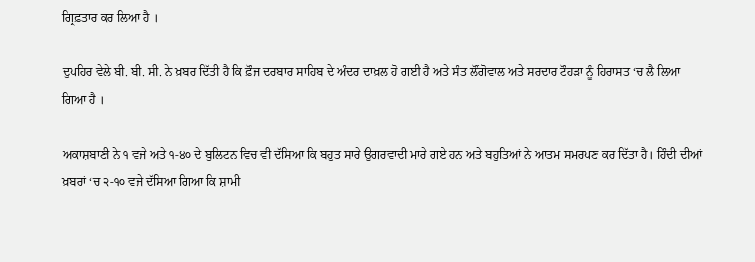ਗ੍ਰਿਫ਼ਤਾਰ ਕਰ ਲਿਆ ਹੈ ।

ਦੁਪਹਿਰ ਵੇਲੇ ਬੀ. ਬੀ. ਸੀ. ਨੇ ਖ਼ਬਰ ਦਿੱਤੀ ਹੈ ਕਿ ਫ਼ੌਜ ਦਰਬਾਰ ਸਾਹਿਬ ਦੇ ਅੰਦਰ ਦਾਖ਼ਲ ਹੋ ਗਈ ਹੈ ਅਤੇ ਸੰਤ ਲੌਂਗੋਵਾਲ ਅਤੇ ਸਰਦਾਰ ਟੌਹੜਾ ਨੂੰ ਹਿਰਾਸਤ ‘ਚ ਲੈ ਲਿਆ ਗਿਆ ਹੈ ।

ਅਕਾਸ਼ਬਾਣੀ ਨੇ ੧ ਵਜੇ ਅਤੇ ੧-੪੦ ਦੇ ਬੁਲਿਟਨ ਵਿਚ ਵੀ ਦੱਸਿਆ ਕਿ ਬਹੁਤ ਸਾਰੇ ਉਗਰਵਾਦੀ ਮਾਰੇ ਗਏ ਹਨ ਅਤੇ ਬਹੁਤਿਆਂ ਨੇ ਆਤਮ ਸਮਰਪਣ ਕਰ ਦਿੱਤਾ ਹੈ। ਹਿੰਦੀ ਦੀਆਂ ਖ਼ਬਰਾਂ ‘ਚ ੨-੧੦ ਵਜੇ ਦੱਸਿਆ ਗਿਆ ਕਿ ਸ਼ਾਮੀ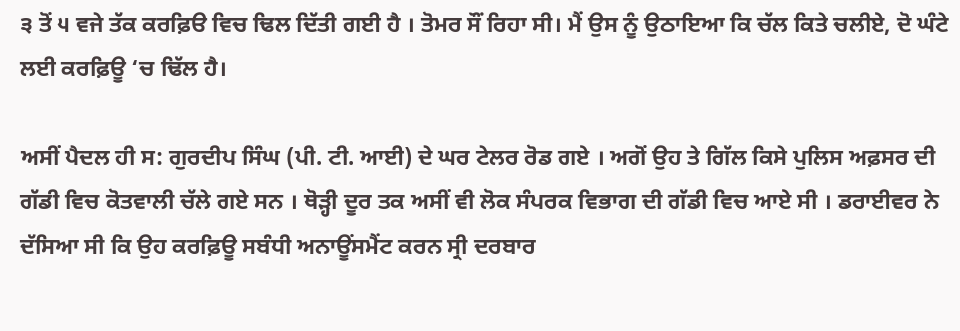੩ ਤੋਂ ੫ ਵਜੇ ਤੱਕ ਕਰਫ਼ਿੳ ਵਿਚ ਢਿਲ ਦਿੱਤੀ ਗਈ ਹੈ । ਤੋਮਰ ਸੌਂ ਰਿਹਾ ਸੀ। ਮੈਂ ਉਸ ਨੂੰ ਉਠਾਇਆ ਕਿ ਚੱਲ ਕਿਤੇ ਚਲੀਏ, ਦੋ ਘੰਟੇ ਲਈ ਕਰਫ਼ਿਊ ‘ਚ ਢਿੱਲ ਹੈ।

ਅਸੀਂ ਪੈਦਲ ਹੀ ਸ: ਗੁਰਦੀਪ ਸਿੰਘ (ਪੀ. ਟੀ. ਆਈ) ਦੇ ਘਰ ਟੇਲਰ ਰੋਡ ਗਏ । ਅਗੋਂ ਉਹ ਤੇ ਗਿੱਲ ਕਿਸੇ ਪੁਲਿਸ ਅਫ਼ਸਰ ਦੀ ਗੱਡੀ ਵਿਚ ਕੋਤਵਾਲੀ ਚੱਲੇ ਗਏ ਸਨ । ਥੋੜ੍ਹੀ ਦੂਰ ਤਕ ਅਸੀਂ ਵੀ ਲੋਕ ਸੰਪਰਕ ਵਿਭਾਗ ਦੀ ਗੱਡੀ ਵਿਚ ਆਏ ਸੀ । ਡਰਾਈਵਰ ਨੇ ਦੱਸਿਆ ਸੀ ਕਿ ਉਹ ਕਰਫ਼ਿਊ ਸਬੰਧੀ ਅਨਾਊਂਸਮੈਂਟ ਕਰਨ ਸ੍ਰੀ ਦਰਬਾਰ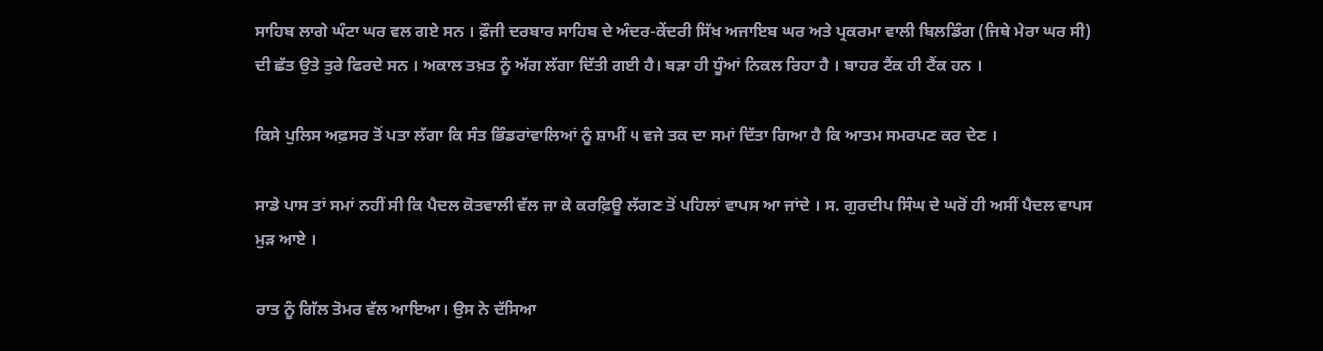ਸਾਹਿਬ ਲਾਗੇ ਘੰਟਾ ਘਰ ਵਲ ਗਏ ਸਨ । ਫ਼ੌਜੀ ਦਰਬਾਰ ਸਾਹਿਬ ਦੇ ਅੰਦਰ-ਕੇਂਦਰੀ ਸਿੱਖ ਅਜਾਇਬ ਘਰ ਅਤੇ ਪ੍ਰਕਰਮਾ ਵਾਲੀ ਬਿਲਡਿੰਗ (ਜਿਥੇ ਮੇਰਾ ਘਰ ਸੀ) ਦੀ ਛੱਤ ਉਤੇ ਤੁਰੇ ਫਿਰਦੇ ਸਨ । ਅਕਾਲ ਤਖ਼ਤ ਨੂੰ ਅੱਗ ਲੱਗਾ ਦਿੱਤੀ ਗਈ ਹੈ। ਬੜਾ ਹੀ ਧੂੰਆਂ ਨਿਕਲ ਰਿਹਾ ਹੈ । ਬਾਹਰ ਟੈਂਕ ਹੀ ਟੈਂਕ ਹਨ ।

ਕਿਸੇ ਪੁਲਿਸ ਅਫ਼ਸਰ ਤੋਂ ਪਤਾ ਲੱਗਾ ਕਿ ਸੰਤ ਭਿੰਡਰਾਂਵਾਲਿਆਂ ਨੂੰ ਸ਼ਾਮੀਂ ੫ ਵਜੇ ਤਕ ਦਾ ਸਮਾਂ ਦਿੱਤਾ ਗਿਆ ਹੈ ਕਿ ਆਤਮ ਸਮਰਪਣ ਕਰ ਦੇਣ ।

ਸਾਡੇ ਪਾਸ ਤਾਂ ਸਮਾਂ ਨਹੀਂ ਸੀ ਕਿ ਪੈਦਲ ਕੋਤਵਾਲੀ ਵੱਲ ਜਾ ਕੇ ਕਰਫ਼ਿਊ ਲੱਗਣ ਤੋਂ ਪਹਿਲਾਂ ਵਾਪਸ ਆ ਜਾਂਦੇ । ਸ. ਗੁਰਦੀਪ ਸਿੰਘ ਦੇ ਘਰੋਂ ਹੀ ਅਸੀਂ ਪੈਦਲ ਵਾਪਸ ਮੁੜ ਆਏ ।

ਰਾਤ ਨੂੰ ਗਿੱਲ ਤੋਮਰ ਵੱਲ ਆਇਆ। ਉਸ ਨੇ ਦੱਸਿਆ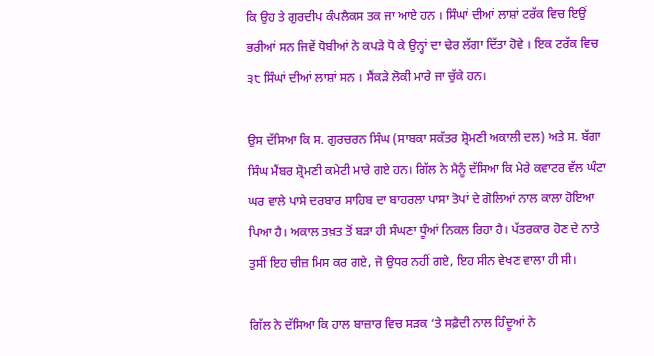ਕਿ ਉਹ ਤੇ ਗੁਰਦੀਪ ਕੰਪਲੈਕਸ ਤਕ ਜਾ ਆਏ ਹਨ । ਸਿੰਘਾਂ ਦੀਆਂ ਲਾਸ਼ਾਂ ਟਰੱਕ ਵਿਚ ਇਉਂ ਭਰੀਆਂ ਸਨ ਜਿਵੇਂ ਧੋਬੀਆਂ ਨੇ ਕਪੜੇ ਧੋ ਕੇ ਉਨ੍ਹਾਂ ਦਾ ਢੇਰ ਲੱਗਾ ਦਿੱਤਾ ਹੋਵੇ । ਇਕ ਟਰੱਕ ਵਿਚ ੩੮ ਸਿੰਘਾਂ ਦੀਆਂ ਲਾਸ਼ਾਂ ਸਨ । ਸੈਂਕੜੇ ਲੋਕੀ ਮਾਰੇ ਜਾ ਚੁੱਕੇ ਹਨ।

ਉਸ ਦੱਸਿਆ ਕਿ ਸ. ਗੁਰਚਰਨ ਸਿੰਘ (ਸਾਬਕਾ ਸਕੱਤਰ ਸ਼੍ਰੋਮਣੀ ਅਕਾਲੀ ਦਲ) ਅਤੇ ਸ. ਬੱਗਾ ਸਿੰਘ ਮੈਂਬਰ ਸ਼੍ਰੋਮਣੀ ਕਮੇਟੀ ਮਾਰੇ ਗਏ ਹਨ। ਗਿੱਲ ਨੇ ਮੈਨੂੰ ਦੱਸਿਆ ਕਿ ਮੇਰੇ ਕਵਾਟਰ ਵੱਲ ਘੰਟਾ ਘਰ ਵਾਲੇ ਪਾਸੇ ਦਰਬਾਰ ਸਾਹਿਬ ਦਾ ਬਾਹਰਲਾ ਪਾਸਾ ਤੋਪਾਂ ਦੇ ਗੋਲਿਆਂ ਨਾਲ ਕਾਲਾ ਹੋਇਆ ਪਿਆ ਹੈ। ਅਕਾਲ ਤਖ਼ਤ ਤੋਂ ਬੜਾ ਹੀ ਸੰਘਣਾ ਧੂੰਆਂ ਨਿਕਲ ਰਿਹਾ ਹੈ। ਪੱਤਰਕਾਰ ਹੋਣ ਦੇ ਨਾਤੇ ਤੁਸੀਂ ਇਹ ਚੀਜ਼ ਮਿਸ ਕਰ ਗਏ, ਜੋ ਉਧਰ ਨਹੀਂ ਗਏ, ਇਹ ਸੀਨ ਵੇਖਣ ਵਾਲਾ ਹੀ ਸੀ।

ਗਿੱਲ ਨੇ ਦੱਸਿਆ ਕਿ ਹਾਲ ਬਾਜ਼ਾਰ ਵਿਚ ਸੜਕ ‘ਤੇ ਸਫ਼ੈਦੀ ਨਾਲ ਹਿੰਦੂਆਂ ਨੇ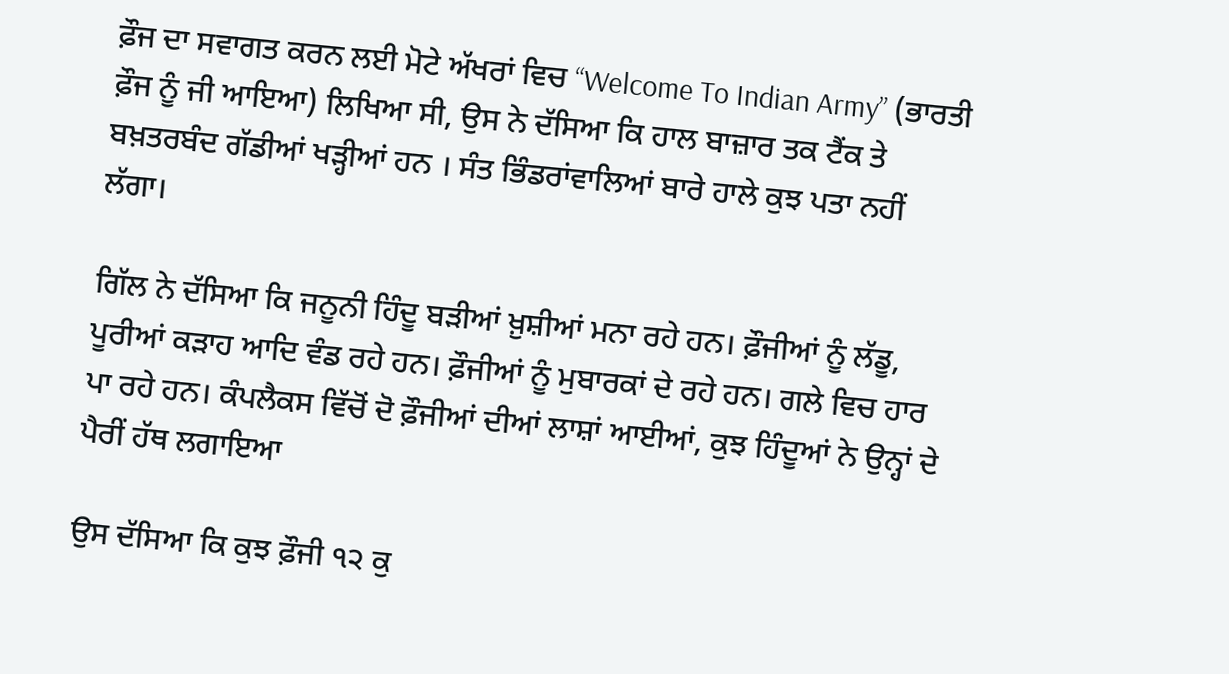ਫ਼ੌਜ ਦਾ ਸਵਾਗਤ ਕਰਨ ਲਈ ਮੋਟੇ ਅੱਖਰਾਂ ਵਿਚ “Welcome To Indian Army” (ਭਾਰਤੀ ਫ਼ੌਜ ਨੂੰ ਜੀ ਆਇਆ) ਲਿਖਿਆ ਸੀ, ਉਸ ਨੇ ਦੱਸਿਆ ਕਿ ਹਾਲ ਬਾਜ਼ਾਰ ਤਕ ਟੈਂਕ ਤੇ ਬਖ਼ਤਰਬੰਦ ਗੱਡੀਆਂ ਖੜ੍ਹੀਆਂ ਹਨ । ਸੰਤ ਭਿੰਡਰਾਂਵਾਲਿਆਂ ਬਾਰੇ ਹਾਲੇ ਕੁਝ ਪਤਾ ਨਹੀਂ ਲੱਗਾ।

ਗਿੱਲ ਨੇ ਦੱਸਿਆ ਕਿ ਜਨੂਨੀ ਹਿੰਦੂ ਬੜੀਆਂ ਖ਼ੁਸ਼ੀਆਂ ਮਨਾ ਰਹੇ ਹਨ। ਫ਼ੌਜੀਆਂ ਨੂੰ ਲੱਡੂ, ਪੂਰੀਆਂ ਕੜਾਹ ਆਦਿ ਵੰਡ ਰਹੇ ਹਨ। ਫ਼ੌਜੀਆਂ ਨੂੰ ਮੁਬਾਰਕਾਂ ਦੇ ਰਹੇ ਹਨ। ਗਲੇ ਵਿਚ ਹਾਰ ਪਾ ਰਹੇ ਹਨ। ਕੰਪਲੈਕਸ ਵਿੱਚੋਂ ਦੋ ਫ਼ੌਜੀਆਂ ਦੀਆਂ ਲਾਸ਼ਾਂ ਆਈਆਂ, ਕੁਝ ਹਿੰਦੂਆਂ ਨੇ ਉਨ੍ਹਾਂ ਦੇ ਪੈਰੀਂ ਹੱਥ ਲਗਾਇਆ

ਉਸ ਦੱਸਿਆ ਕਿ ਕੁਝ ਫ਼ੌਜੀ ੧੨ ਕੁ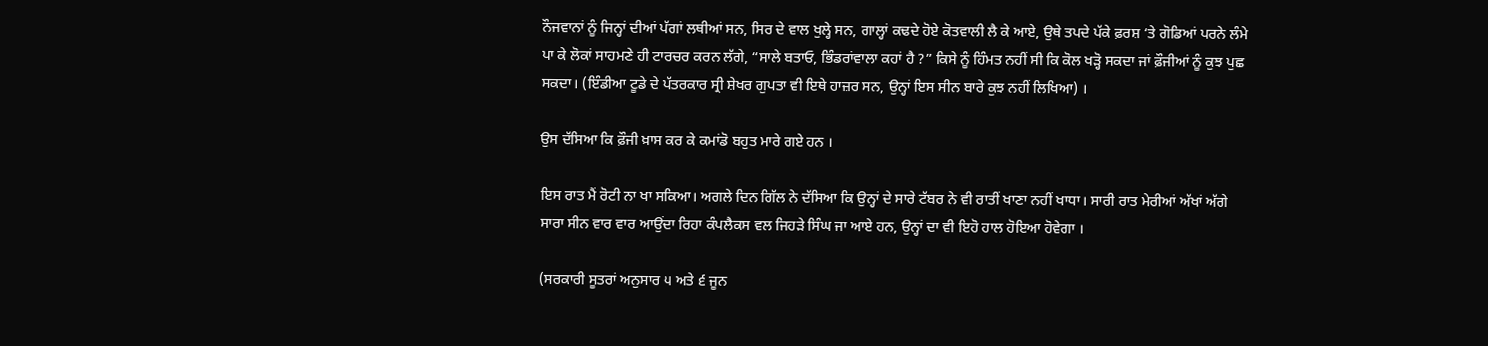ਨੌਜਵਾਨਾਂ ਨੂੰ ਜਿਨ੍ਹਾਂ ਦੀਆਂ ਪੱਗਾਂ ਲਥੀਆਂ ਸਨ, ਸਿਰ ਦੇ ਵਾਲ ਖੁਲ੍ਹੇ ਸਨ, ਗਾਲ੍ਹਾਂ ਕਢਦੇ ਹੋਏ ਕੋਤਵਾਲੀ ਲੈ ਕੇ ਆਏ, ਉਥੇ ਤਪਦੇ ਪੱਕੇ ਫ਼ਰਸ਼ ‘ਤੇ ਗੋਡਿਆਂ ਪਰਨੇ ਲੰਮੇ ਪਾ ਕੇ ਲੋਕਾਂ ਸਾਹਮਣੇ ਹੀ ਟਾਰਚਰ ਕਰਨ ਲੱਗੇ, “ਸਾਲੇ ਬਤਾਓ, ਭਿੰਡਰਾਂਵਾਲਾ ਕਹਾਂ ਹੈ ?” ਕਿਸੇ ਨੂੰ ਹਿੰਮਤ ਨਹੀਂ ਸੀ ਕਿ ਕੋਲ ਖੜ੍ਹੋ ਸਕਦਾ ਜਾਂ ਫ਼ੌਜੀਆਂ ਨੂੰ ਕੁਝ ਪੁਛ ਸਕਦਾ। (ਇੰਡੀਆ ਟੂਡੇ ਦੇ ਪੱਤਰਕਾਰ ਸ੍ਰੀ ਸ਼ੇਖਰ ਗੁਪਤਾ ਵੀ ਇਥੇ ਹਾਜ਼ਰ ਸਨ, ਉਨ੍ਹਾਂ ਇਸ ਸੀਨ ਬਾਰੇ ਕੁਝ ਨਹੀਂ ਲਿਖਿਆ) ।

ਉਸ ਦੱਸਿਆ ਕਿ ਫ਼ੌਜੀ ਖ਼ਾਸ ਕਰ ਕੇ ਕਮਾਂਡੋ ਬਹੁਤ ਮਾਰੇ ਗਏ ਹਨ ।

ਇਸ ਰਾਤ ਮੈਂ ਰੋਟੀ ਨਾ ਖਾ ਸਕਿਆ। ਅਗਲੇ ਦਿਨ ਗਿੱਲ ਨੇ ਦੱਸਿਆ ਕਿ ਉਨ੍ਹਾਂ ਦੇ ਸਾਰੇ ਟੱਬਰ ਨੇ ਵੀ ਰਾਤੀਂ ਖਾਣਾ ਨਹੀਂ ਖਾਧਾ। ਸਾਰੀ ਰਾਤ ਮੇਰੀਆਂ ਅੱਖਾਂ ਅੱਗੇ ਸਾਰਾ ਸੀਨ ਵਾਰ ਵਾਰ ਆਉਂਦਾ ਰਿਹਾ ਕੰਪਲੈਕਸ ਵਲ ਜਿਹੜੇ ਸਿੰਘ ਜਾ ਆਏ ਹਨ, ਉਨ੍ਹਾਂ ਦਾ ਵੀ ਇਹੋ ਹਾਲ ਹੋਇਆ ਹੋਵੇਗਾ ।

(ਸਰਕਾਰੀ ਸੂਤਰਾਂ ਅਨੁਸਾਰ ੫ ਅਤੇ ੬ ਜੂਨ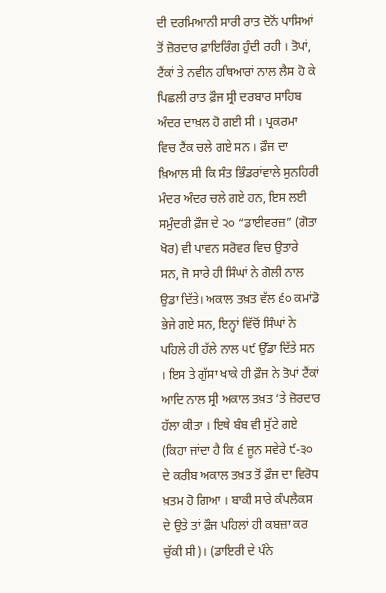ਦੀ ਦਰਮਿਆਨੀ ਸਾਰੀ ਰਾਤ ਦੋਨੋਂ ਪਾਸਿਆਂ ਤੋਂ ਜ਼ੋਰਦਾਰ ਫ਼ਾਇਰਿੰਗ ਹੁੰਦੀ ਰਹੀ । ਤੋਪਾਂ, ਟੈਂਕਾਂ ਤੇ ਨਵੀਨ ਹਥਿਆਰਾਂ ਨਾਲ ਲੈਸ ਹੋ ਕੇ ਪਿਛਲੀ ਰਾਤ ਫ਼ੌਜ ਸ੍ਰੀ ਦਰਬਾਰ ਸਾਹਿਬ ਅੰਦਰ ਦਾਖ਼ਲ ਹੋ ਗਈ ਸੀ । ਪ੍ਰਕਰਮਾ ਵਿਚ ਟੈਂਕ ਚਲੇ ਗਏ ਸਨ । ਫ਼ੌਜ ਦਾ ਖ਼ਿਆਲ ਸੀ ਕਿ ਸੰਤ ਭਿੰਡਰਾਂਵਾਲੇ ਸੁਨਹਿਰੀ ਮੰਦਰ ਅੰਦਰ ਚਲੇ ਗਏ ਹਨ, ਇਸ ਲਈ ਸਮੁੰਦਰੀ ਫ਼ੌਜ ਦੇ ੨੦ “ਡਾਈਵਰਜ਼” (ਗੋਤਾ ਖੋਰ) ਵੀ ਪਾਵਨ ਸਰੋਵਰ ਵਿਚ ਉਤਾਰੇ ਸਨ, ਜੋ ਸਾਰੇ ਹੀ ਸਿੰਘਾਂ ਨੇ ਗੋਲੀ ਨਾਲ ਉਡਾ ਦਿੱਤੇ। ਅਕਾਲ ਤਖ਼ਤ ਵੱਲ ੬੦ ਕਮਾਂਡੋ ਭੇਜੇ ਗਏ ਸਨ, ਇਨ੍ਹਾਂ ਵਿੱਚੋਂ ਸਿੰਘਾਂ ਨੇ ਪਹਿਲੇ ਹੀ ਹੱਲੇ ਨਾਲ ੫੯ ਉੱਡਾ ਦਿੱਤੇ ਸਨ । ਇਸ ਤੇ ਗੁੱਸਾ ਖਾਕੇ ਹੀ ਫ਼ੌਜ ਨੇ ਤੋਪਾਂ ਟੈਂਕਾਂ ਆਦਿ ਨਾਲ ਸ੍ਰੀ ਅਕਾਲ ਤਖ਼ਤ ‘ਤੇ ਜ਼ੋਰਦਾਰ ਹੱਲਾ ਕੀਤਾ । ਇਥੇ ਬੰਬ ਵੀ ਸੁੱਟੇ ਗਏ (ਕਿਹਾ ਜਾਂਦਾ ਹੈ ਕਿ ੬ ਜੂਨ ਸਵੇਰੇ ੯-੩੦ ਦੇ ਕਰੀਬ ਅਕਾਲ ਤਖ਼ਤ ਤੋਂ ਫ਼ੌਜ ਦਾ ਵਿਰੋਧ ਖ਼ਤਮ ਹੋ ਗਿਆ । ਬਾਕੀ ਸਾਰੇ ਕੰਪਲੈਕਸ ਦੇ ਉਤੇ ਤਾਂ ਫ਼ੌਜ ਪਹਿਲਾਂ ਹੀ ਕਬਜ਼ਾ ਕਰ ਚੁੱਕੀ ਸੀ)। (ਡਾਇਰੀ ਦੇ ਪੰਨੇ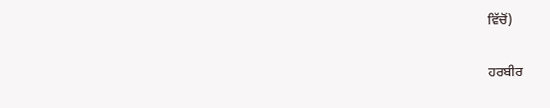ਵਿੱਚੋਂ)

ਹਰਬੀਰ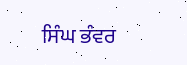ਸਿੰਘ ਭੰਵਰ